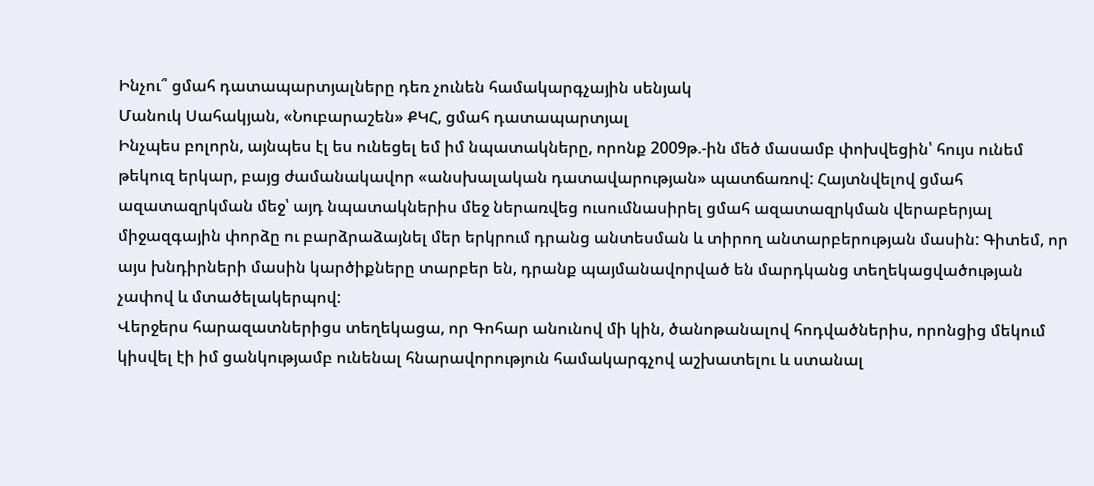Ինչու՞ ցմահ դատապարտյալները դեռ չունեն համակարգչային սենյակ
Մանուկ Սահակյան, «Նուբարաշեն» ՔԿՀ, ցմահ դատապարտյալ
Ինչպես բոլորն, այնպես էլ ես ունեցել եմ իմ նպատակները, որոնք 2009թ.-ին մեծ մասամբ փոխվեցին՝ հույս ունեմ թեկուզ երկար, բայց ժամանակավոր «անսխալական դատավարության» պատճառով: Հայտնվելով ցմահ ազատազրկման մեջ՝ այդ նպատակներիս մեջ ներառվեց ուսումնասիրել ցմահ ազատազրկման վերաբերյալ միջազգային փորձը ու բարձրաձայնել մեր երկրում դրանց անտեսման և տիրող անտարբերության մասին: Գիտեմ, որ այս խնդիրների մասին կարծիքները տարբեր են, դրանք պայմանավորված են մարդկանց տեղեկացվածության չափով և մտածելակերպով:
Վերջերս հարազատներիցս տեղեկացա, որ Գոհար անունով մի կին, ծանոթանալով հոդվածներիս, որոնցից մեկում կիսվել էի իմ ցանկությամբ ունենալ հնարավորություն համակարգչով աշխատելու և ստանալ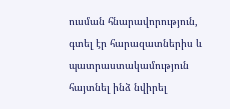ուսման հնարավորություն, գտել էր հարազատներիս և պատրաստակամություն հայտնել ինձ նվիրել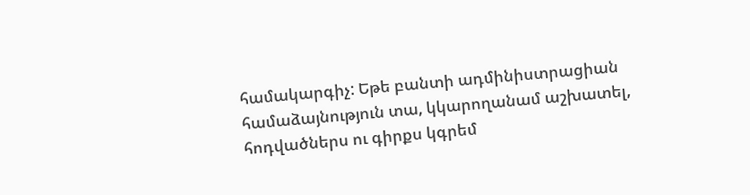համակարգիչ: Եթե բանտի ադմինիստրացիան համաձայնություն տա, կկարողանամ աշխատել, հոդվածներս ու գիրքս կգրեմ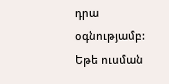դրա օգնությամբ: Եթե ուսման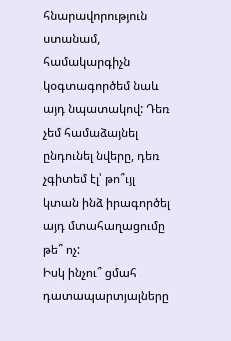հնարավորություն ստանամ, համակարգիչն կօգտագործեմ նաև այդ նպատակով: Դեռ չեմ համաձայնել ընդունել նվերը, դեռ չգիտեմ էլ՝ թո՞ւյլ կտան ինձ իրագործել այդ մտահաղացումը թե՞ ոչ:
Իսկ ինչու՞ ցմահ դատապարտյալները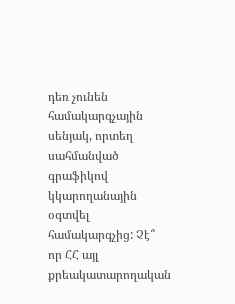դեռ չունեն համակարգչային սենյակ, որտեղ սահմանված գրաֆիկով կկարողանային օգտվել համակարգչից: Չէ՞ որ ՀՀ այլ քրեակատարողական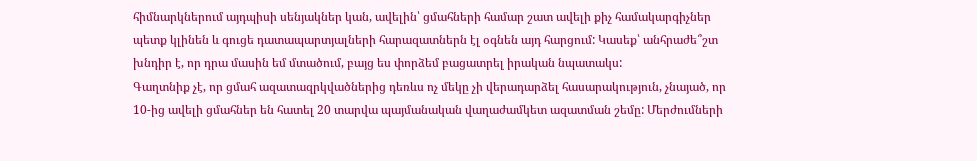հիմնարկներում այդպիսի սենյակներ կան, ավելին՝ ցմահների համար շատ ավելի քիչ համակարգիչներ պետք կլինեն և գուցե դատապարտյալների հարազատներն էլ օգնեն այդ հարցում: Կասեք՝ անհրաժե՞շտ խնդիր է, որ դրա մասին եմ մտածում, բայց ես փորձեմ բացատրել իրական նպատակս:
Գաղտնիք չէ, որ ցմահ ազատազրկվածներից դեռևս ոչ մեկը չի վերադարձել հասարակություն, չնայած, որ 10-ից ավելի ցմահներ են հատել 20 տարվա պայմանական վաղաժամկետ ազատման շեմը: Մերժումների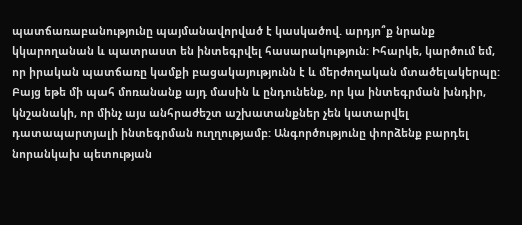պատճառաբանությունը պայմանավորված է կասկածով. արդյո՞ք նրանք կկարողանան և պատրաստ են ինտեգրվել հասարակություն: Իհարկե, կարծում եմ, որ իրական պատճառը կամքի բացակայությունն է և մերժողական մտածելակերպը: Բայց եթե մի պահ մոռանանք այդ մասին և ընդունենք, որ կա ինտեգրման խնդիր, կնշանակի, որ մինչ այս անհրաժեշտ աշխատանքներ չեն կատարվել դատապարտյալի ինտեգրման ուղղությամբ: Անգործությունը փորձենք բարդել նորանկախ պետության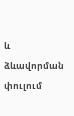և ձևավորման փուլում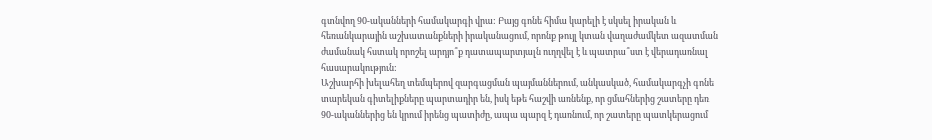գտնվող 90-ականների համակարգի վրա: Բայց գոնե հիմա կարելի է սկսել իրական և հեռանկարային աշխատանքների իրականացում, որոնք թույլ կտան վաղաժամկետ ազատման ժամանակ հստակ որոշել արդյո՞ք դատապարտյալն ուղղվել է և պատրա՞ստ է վերադառնալ հասարակություն:
Աշխարհի խելահեղ տեմպերով զարգացման պայմաններում, անկասկած, համակարգչի գոնե տարեկան գիտելիքները պարտադիր են, իսկ եթե հաշվի առնենք, որ ցմահներից շատերը դեռ 90-ականներից են կրում իրենց պատիժը, ապա պարզ է դառնում, որ շատերը պատկերացում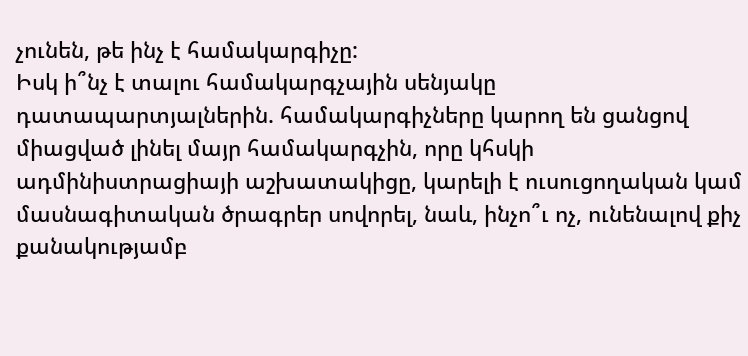չունեն, թե ինչ է համակարգիչը:
Իսկ ի՞նչ է տալու համակարգչային սենյակը դատապարտյալներին. համակարգիչները կարող են ցանցով միացված լինել մայր համակարգչին, որը կհսկի ադմինիստրացիայի աշխատակիցը, կարելի է ուսուցողական կամ մասնագիտական ծրագրեր սովորել, նաև, ինչո՞ւ ոչ, ունենալով քիչ քանակությամբ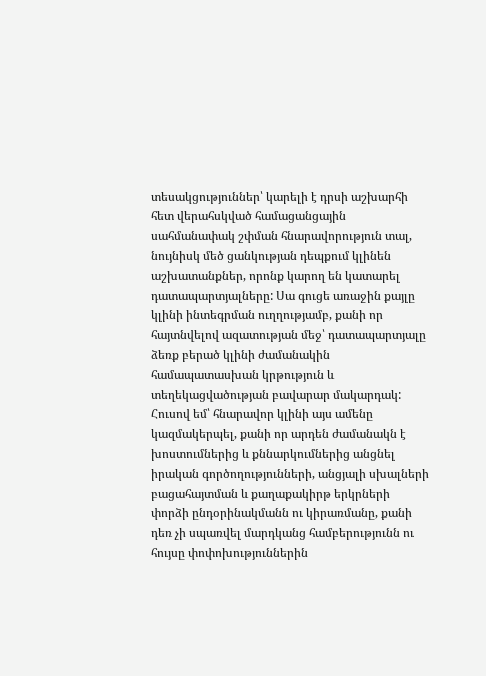տեսակցություններ՝ կարելի է դրսի աշխարհի հետ վերահսկված համացանցային սահմանափակ շփման հնարավորություն տալ, նույնիսկ մեծ ցանկության դեպքում կլինեն աշխատանքներ, որոնք կարող են կատարել դատապարտյալները: Սա գուցե առաջին քայլը կլինի ինտեգրման ուղղությամբ, քանի որ հայտնվելով ազատության մեջ՝ դատապարտյալը ձեռք բերած կլինի ժամանակին համապատասխան կրթություն և տեղեկացվածության բավարար մակարդակ:
Հուսով եմ՝ հնարավոր կլինի այս ամենը կազմակերպել, քանի որ արդեն ժամանակն է խոստումներից և քննարկումներից անցնել իրական գործողությունների, անցյալի սխալների բացահայտման և քաղաքակիրթ երկրների փորձի ընդօրինակմանն ու կիրառմանը, քանի դեռ չի սպառվել մարդկանց համբերությունն ու հույսը փոփոխություններին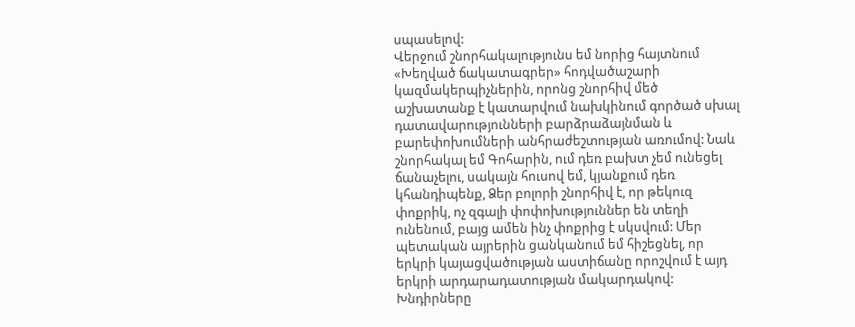սպասելով:
Վերջում շնորհակալությունս եմ նորից հայտնում «Խեղված ճակատագրեր» հոդվածաշարի կազմակերպիչներին, որոնց շնորհիվ մեծ աշխատանք է կատարվում նախկինում գործած սխալ դատավարությունների բարձրաձայնման և բարեփոխումների անհրաժեշտության առումով: Նաև շնորհակալ եմ Գոհարին, ում դեռ բախտ չեմ ունեցել ճանաչելու, սակայն հուսով եմ, կյանքում դեռ կհանդիպենք, Ձեր բոլորի շնորհիվ է, որ թեկուզ փոքրիկ, ոչ զգալի փոփոխություններ են տեղի ունենում, բայց ամեն ինչ փոքրից է սկսվում: Մեր պետական այրերին ցանկանում եմ հիշեցնել, որ երկրի կայացվածության աստիճանը որոշվում է այդ երկրի արդարադատության մակարդակով: Խնդիրները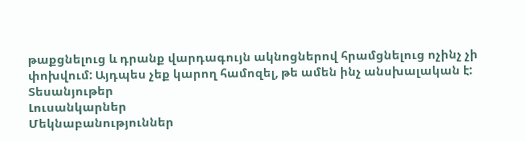թաքցնելուց և դրանք վարդագույն ակնոցներով հրամցնելուց ոչինչ չի փոխվում: Այդպես չեք կարող համոզել, թե ամեն ինչ անսխալական է:
Տեսանյութեր
Լուսանկարներ
Մեկնաբանություններ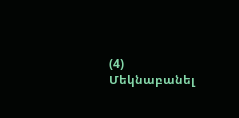(4)
Մեկնաբանել